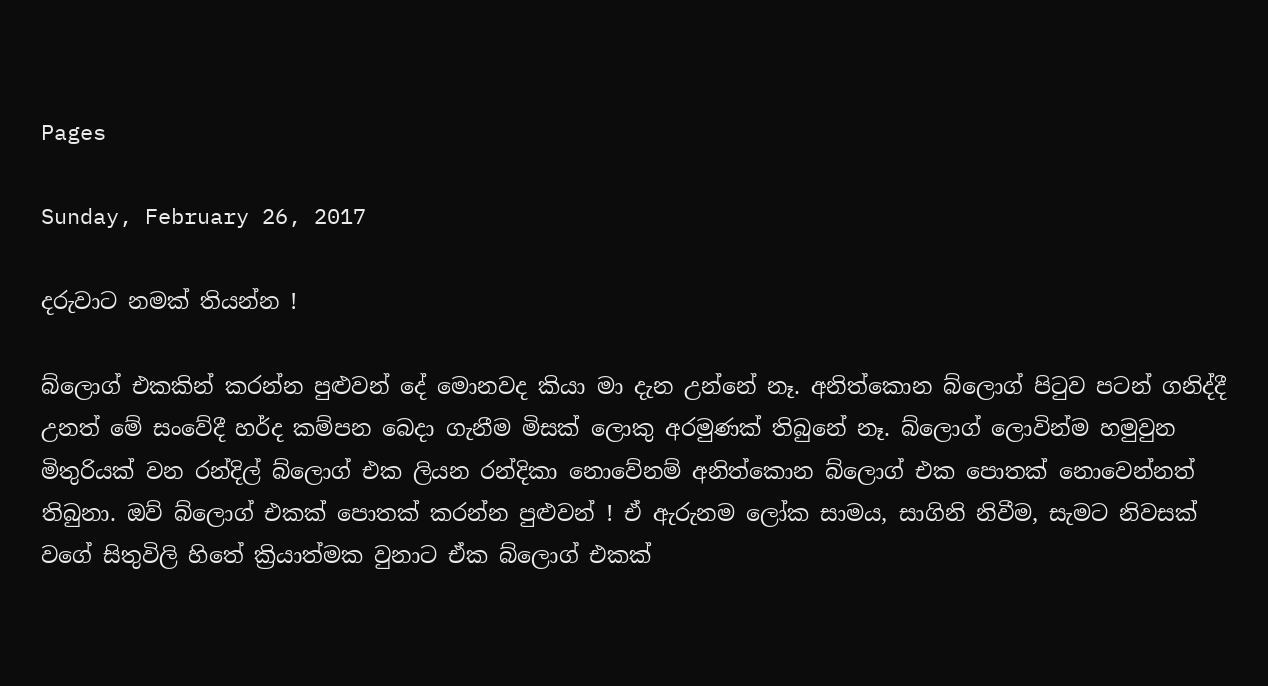Pages

Sunday, February 26, 2017

දරුවාට නමක් තියන්න !

බ්ලොග් එකකින් කරන්න පුළුවන් දේ මොනවද කියා මා දැන උන්නේ නෑ. අනිත්කොන බ්ලොග් පිටුව පටන් ගනිද්දී උනත් මේ සංවේදී හර්ද කම්පන බෙදා ගැනීම මිසක් ලොකු අරමුණක් තිබුනේ නෑ. බ්ලොග් ලොවින්ම හමුවුන මිතුරියක් වන රන්දිල් බ්ලොග් එක ලියන රන්දිකා නොවේනම් අනිත්කොන බ්ලොග් එක පොතක් නොවෙන්නත් තිබුනා. ඔව් බ්ලොග් එකක් පොතක් කරන්න පුළුවන් ! ඒ ඇරුනම ලෝක සාමය, සාගිනි නිවීම, සැමට නිවසක් වගේ සිතුවිලි හිතේ ක්‍රියාත්මක වුනාට ඒක බ්ලොග් එකක්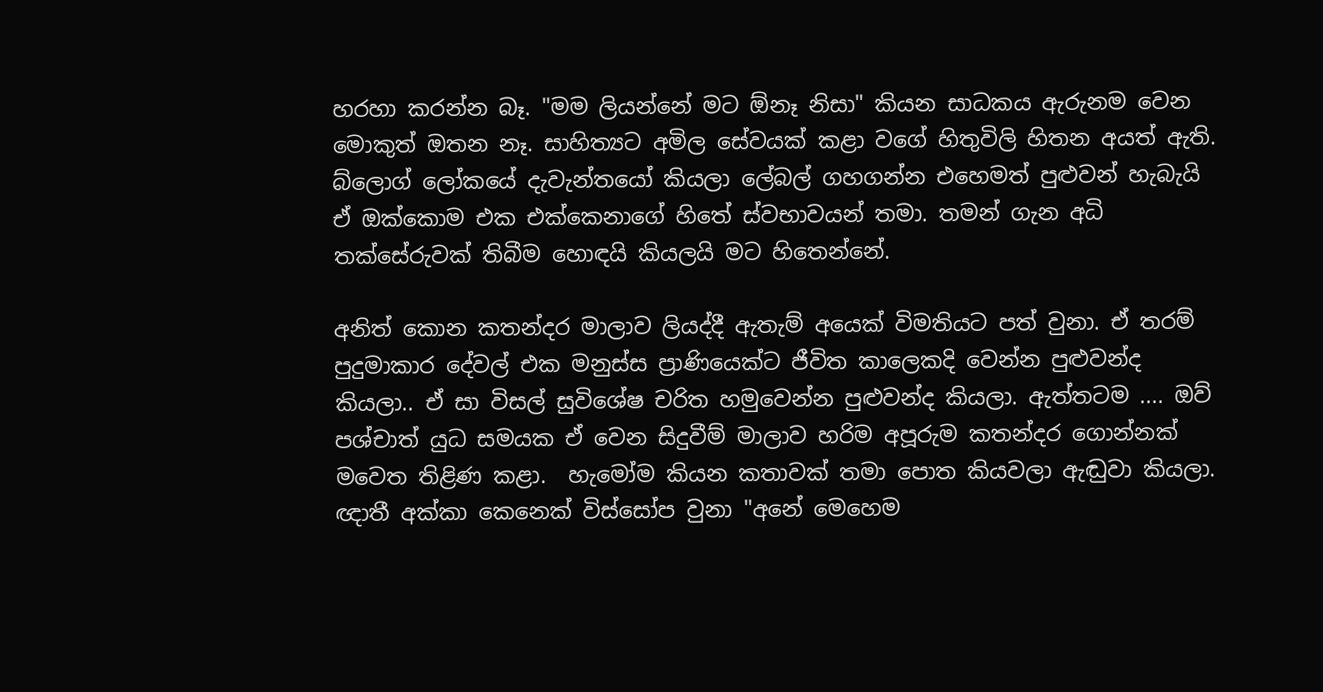හරහා කරන්න බෑ. "මම ලියන්නේ මට ඕනෑ නිසා" කියන සාධකය ඇරුනම වෙන මොකුත් ඔතන නෑ. සාහිත්‍යට අමිල සේවයක් කළා වගේ හිතුවිලි හිතන අයත් ඇති. බ්ලොග් ලෝකයේ දැවැන්තයෝ කියලා ලේබල් ගහගන්න එහෙමත් පුළුවන් හැබැයි ඒ ඔක්කොම එක එක්කෙනාගේ හිතේ ස්වභාවයන් තමා. තමන් ගැන අධි තක්සේරුවක් තිබීම හොඳයි කියලයි මට හිතෙන්නේ.

අනිත් කොන කතන්දර මාලාව ලියද්දී ඇතැම් අයෙක් විමතියට පත් වුනා. ඒ තරම් පුදුමාකාර දේවල් එක මනුස්ස ප්‍රාණියෙක්ට ජීවිත කාලෙකදි වෙන්න පුළුවන්ද කියලා.. ඒ සා විසල් සුවිශේෂ චරිත හමුවෙන්න පුළුවන්ද කියලා. ඇත්තටම .... ඔව් පශ්චාත් යුධ සමයක ඒ වෙන සිදුවීම් මාලාව හරිම අපූරුම කතන්දර ගොන්නක් මවෙත තිළිණ කළා.  හැමෝම කියන කතාවක් තමා පොත කියවලා ඇඬුවා කියලා. ඥාතී අක්කා කෙනෙක් විස්සෝප වුනා "අනේ මෙහෙම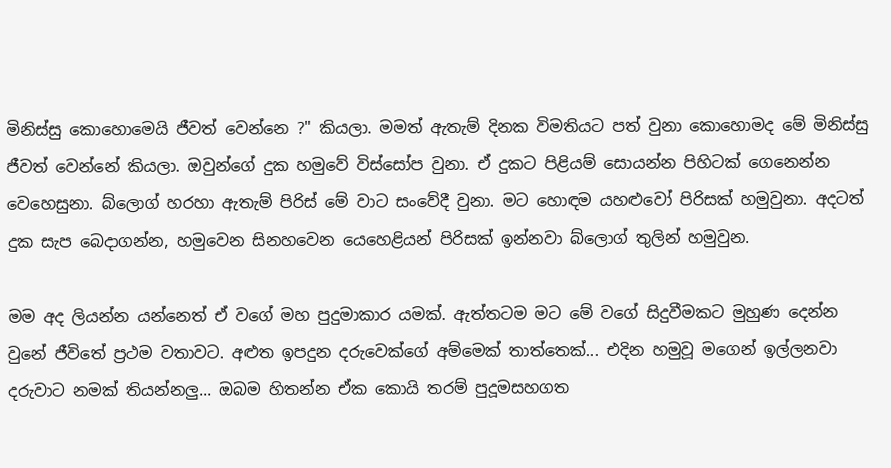මිනිස්සු කොහොමෙයි ජීවත් වෙන්නෙ ?" කියලා. මමත් ඇතැම් දිනක විමතියට පත් වුනා කොහොමද මේ මිනිස්සු ජීවත් වෙන්නේ කියලා. ඔවුන්ගේ දුක හමුවේ විස්සෝප වුනා. ඒ දුකට පිළියම් සොයන්න පිහිටක් ගෙනෙන්න වෙහෙසුනා. බ්ලොග් හරහා ඇතැම් පිරිස් මේ වාට සංවේදී වුනා. මට හොඳම යහළුවෝ පිරිසක් හමුවුනා. අදටත් දුක සැප බෙදාගන්න, හමුවෙන සිනහවෙන යෙහෙළියන් පිරිසක් ඉන්නවා බ්ලොග් තුලින් හමුවුන.

මම අද ලියන්න යන්නෙත් ඒ වගේ මහ පුදුමාකාර යමක්. ඇත්තටම මට මේ වගේ සිදුවීමකට මුහුණ දෙන්න වුනේ ජීවිතේ ප්‍රථම වතාවට. අළුත ඉපදුන දරුවෙක්ගේ අම්මෙක් තාත්තෙක්... එදින හමුවූ මගෙන් ඉල්ලනවා දරුවාට නමක් තියන්නලු... ඔබම හිතන්න ඒක කොයි තරම් පුදූමසහගත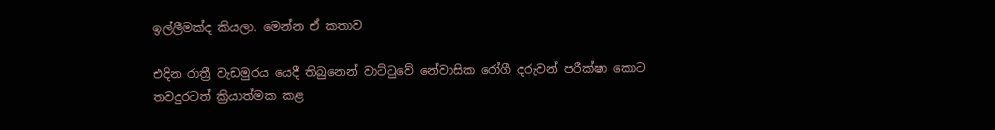ඉල්ලීමක්ද කියලා. මෙන්න ඒ කතාව

එදින රාත්‍රී වැඩමුරය යෙදී තිබුනෙන් වාට්ටුවේ නේවාසික රෝගී දරුවන් පරීක්ෂා කොට තවදුරටත් ක්‍රියාත්මක කළ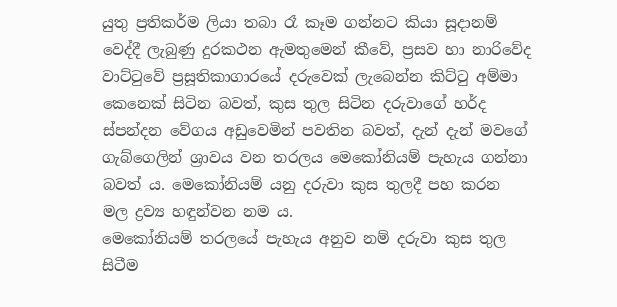යුතු ප්‍රතිකර්ම ලියා තබා රෑ කෑම ගන්නට කියා සූදානම් වෙද්දී ලැබුණු දුරකථන ඇමතුමෙන් කීවේ, ප්‍රසව හා නාරිවේද වාට්ටුවේ ප්‍රසූතිකාගාරයේ දරුවෙක් ලැබෙන්න කිට්ටු අම්මා කෙනෙක් සිටින බවත්, කුස තුල සිටින දරුවාගේ හර්ද ස්පන්දන වේගය අඩුවෙමින් පවතින බවත්, දැන් දැන් මවගේ ගැබ්ගෙලින් ශ්‍රාවය වන තරලය මෙකෝනියම් පැහැය ගන්නා බවත් ය. මෙකෝනියම් යනු දරුවා කුස තුලදී පහ කරන මල ද්‍රව්‍ය හඳුන්වන නම ය.
මෙකෝනියම් තරලයේ පැහැය අනුව නම් දරුවා කුස තුල සිටීම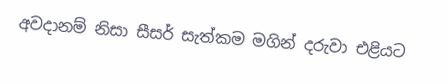අවදානම් නිසා සීසර් සැත්කම මගින් දරුවා එළියට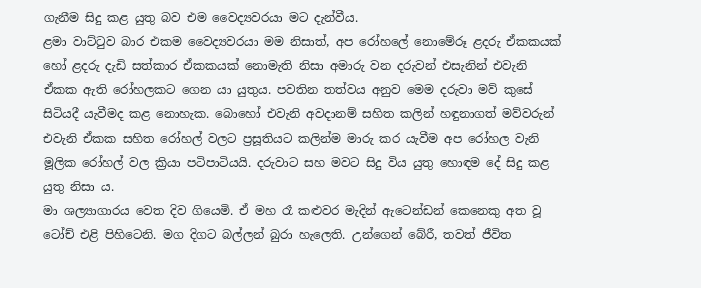ගැනීම සිදු කළ යුතු බව එම වෛද්‍යවරයා මට දැන්වීය.
ළමා වාට්ටුව බාර එකම වෛද්‍යවරයා මම නිසාත්, අප රෝහලේ නොමේරූ ළදරු ඒකකයක් හෝ ළදරු දැඩි සත්කාර ඒකකයක් නොමැති නිසා අමාරු වන දරුවන් එසැනින් එවැනි ඒකක ඇති රෝහලකට ගෙන යා යුතුය. පවතින තත්වය අනුව මෙම දරුවා මව් කුසේ සිටියදී යැවීමද කළ නොහැක. බොහෝ එවැනි අවදානම් සහිත කලින් හඳුනාගත් මව්වරුන් එවැනි ඒකක සහිත රෝහල් වලට ප්‍රසූතියට කලින්ම මාරු කර යැවීම අප රෝහල වැනි මූලික රෝහල් වල ක්‍රියා පටිපාටියයි. දරුවාට සහ මවට සිදු විය යුතු හොඳම දේ සිදු කළ යුතු නිසා ය.
මා ශල්‍යාගාරය වෙත දිව ගියෙමි. ඒ මහ රෑ කළුවර මැදින් ඇටෙන්ඩන් කෙනෙකු අත වූ ටෝච් එළි පිහිටෙනි. මග දිගට බල්ලන් බුරා හැලෙති. උන්ගෙන් බේරී, තවත් ජීවිත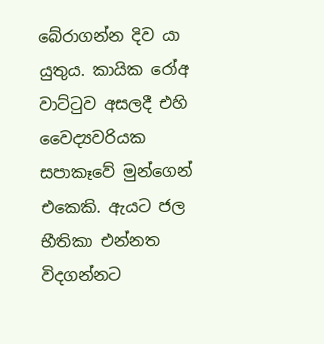බේරාගන්න දිව යා යුතුය. කායික රෝඅ වාට්ටුව අසලදී එහි වෛද්‍යවරියක සපාකෑවේ මුන්ගෙන් එකෙකි. ඇයට ජල භීතිකා එන්නත විදගන්නට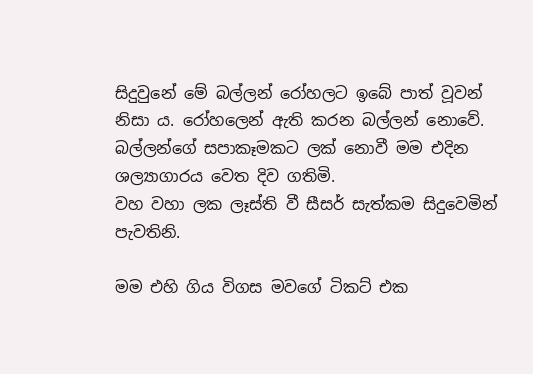සිදුවුනේ මේ බල්ලන් රෝහලට ඉබේ පාත් වූවන් නිසා ය. රෝහලෙන් ඇති කරන බල්ලන් නොවේ.
බල්ලන්ගේ සපාකෑමකට ලක් නොවී මම එදින ශල්‍යාගාරය වෙත දිව ගතිමි.
වහ වහා ලක ලෑස්ති වී සීසර් සැත්කම සිදුවෙමින් පැවතිනි.

මම එහි ගිය විගස මවගේ ටිකට් එක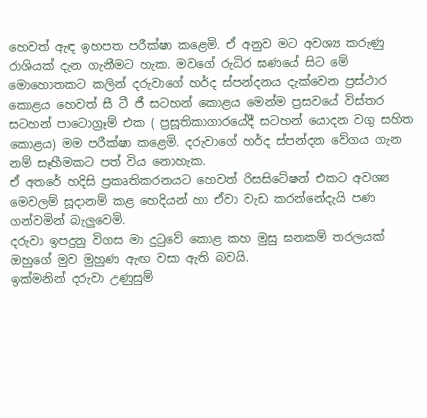හෙවත් ඇඳ ඉහපත පරීක්ෂා කළෙමි. ඒ අනුව මට අවශ්‍ය කරුණු රාශියක් දැන ගැනීමට හැක. මවගේ රුධිර ඝණයේ සිට මේ මොහොතකට කලින් දරුවාගේ හර්ද ස්පන්දනය දැක්වෙන ප්‍රස්ථාර කොළය හෙවත් සී ටී ජී සටහන් කොළය මෙන්ම ප්‍රසවයේ විස්තර සටහන් පාටොග්‍රෑම් එක ( ප්‍රසූතිකාගාරයේදී සටහන් යොදන වගු සහිත කොළය) මම පරීක්ෂා කළෙමි. දරුවාගේ හර්ද ස්පන්දන වේගය ගැන නම් සෑහීමකට පත් විය නොහැක.
ඒ අතරේ හදිසි ප්‍රකෘතිකරනයට හෙවත් රිසසිටේෂන් එකට අවශ්‍ය මෙවලම් සූදානම් කළ හෙදියන් හා ඒවා වැඩ කරන්නේදැයි පණ ගන්වමින් බැලුවෙමි.
දරුවා ඉපදුනු විගස මා දුටුවේ කොළ කහ මුසු ඝනකම් තරලයක් ඔහුගේ මුව මුහුණ ඇඟ වසා ඇති බවයි.
ඉක්මනින් දරුවා උණුසුම්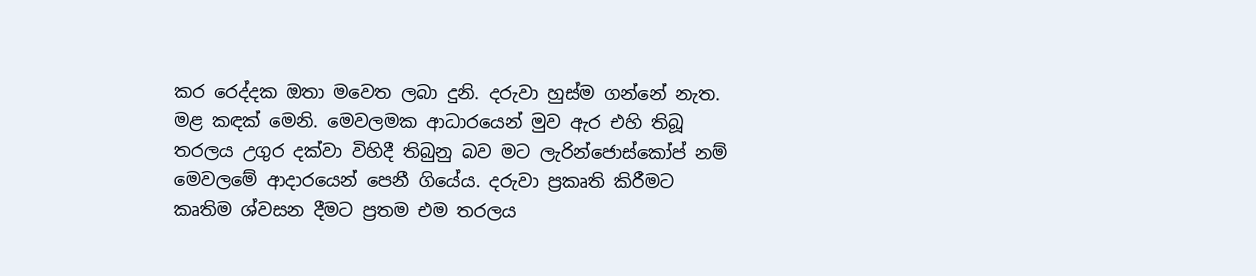කර රෙද්දක ඔතා මවෙත ලබා දුනි. දරුවා හුස්ම ගන්නේ නැත. මළ කඳක් මෙනි. මෙවලමක ආධාරයෙන් මුව ඇර එහි තිබූ තරලය උගුර දක්වා විහිදී තිබුනු බව මට ලැරින්ජොස්කෝප් නම් මෙවලමේ ආදාරයෙන් පෙනී ගියේය. දරුවා ප්‍රකෘති කිරීමට කෘතිම ශ්වසන දීමට ප්‍රතම එම තරලය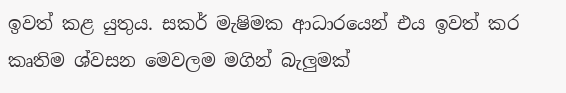ඉවත් කළ යුතුය. සකර් මැෂිමක ආධාරයෙන් එය ඉවත් කර කෘතිම ශ්වසන මෙවලම මගින් බැලුමක්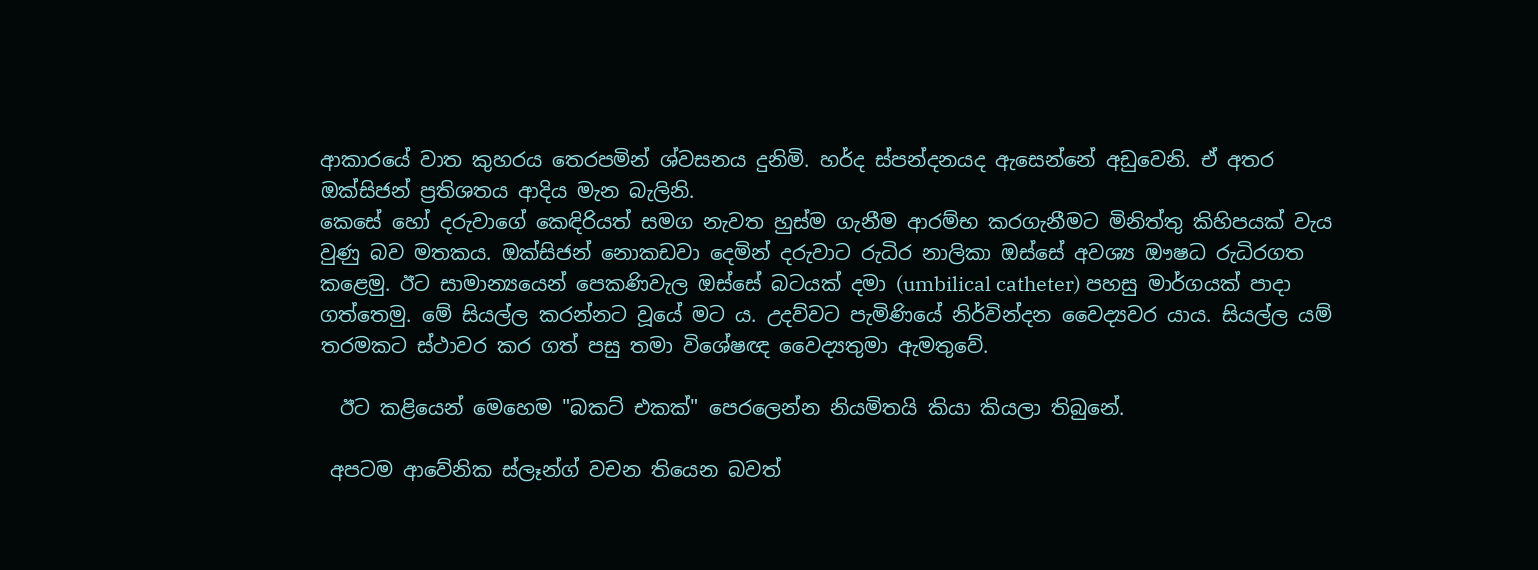ආකාරයේ වාත කුහරය තෙරපමින් ශ්වසනය දුනිමි. හර්ද ස්පන්දනයද ඇසෙන්නේ අඩුවෙනි. ඒ අතර ඔක්සිජන් ප්‍රතිශතය ආදිය මැන බැලිනි.
කෙසේ හෝ දරුවාගේ කෙඳිරියත් සමග නැවත හුස්ම ගැනීම ආරම්භ කරගැනීමට මිනිත්තු කිහිපයක් වැය වුණු බව මතකය. ඔක්සිජන් නොකඩවා දෙමින් දරුවාට රුධිර නාලිකා ඔස්සේ අවශ්‍ය ඖෂධ රුධිරගත කළෙමු. ඊට සාමාන්‍යයෙන් පෙකණිවැල ඔස්සේ බටයක් දමා (umbilical catheter) පහසු මාර්ගයක් පාදා ගත්තෙමු. මේ සියල්ල කරන්නට වූයේ මට ය. උදව්වට පැමිණියේ නිර්වින්දන වෛද්‍යවර යාය. සියල්ල යම් තරමකට ස්ථාවර කර ගත් පසු තමා විශේෂඥ වෛද්‍යතුමා ඇමතුවේ.

  ඊට කළියෙන් මෙහෙම "බකට් එකක්" පෙරලෙන්න නියමිතයි කියා කියලා තිබුනේ.

 අපටම ආවේනික ස්ලෑන්ග් වචන තියෙන බවත්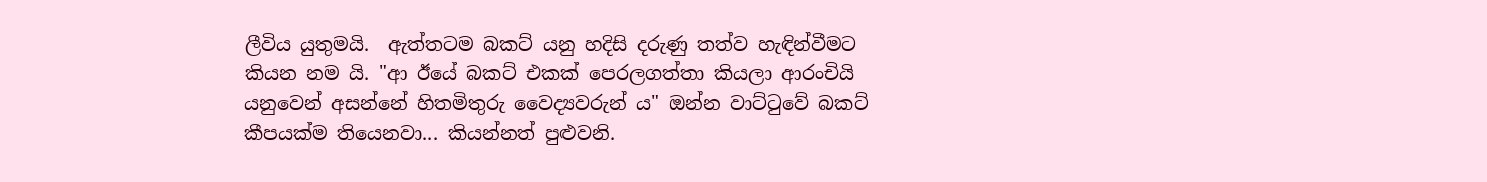ලීවිය යුතුමයි.  ඇත්තටම බකට් යනු හදිසි දරුණු තත්ව හැඳින්වීමට කියන නම යි. "ආ ඊයේ බකට් එකක් පෙරලගත්තා කියලා ආරංචියි යනුවෙන් අසන්නේ හිතමිතුරු වෛද්‍යවරුන් ය" ඔන්න වාට්ටුවේ බකට් කීපයක්ම තියෙනවා... කියන්නත් පුළුවනි.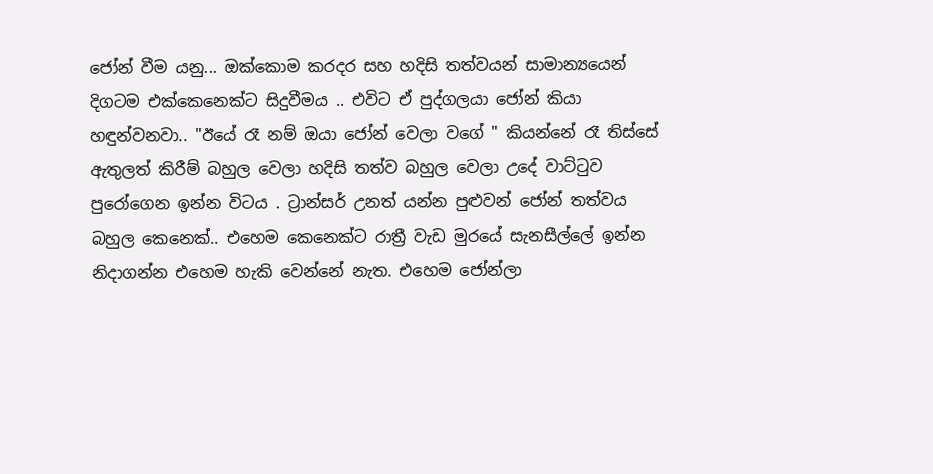ජෝන් වීම යනු... ඔක්කොම කරදර සහ හදිසි තත්වයන් සාමාන්‍යයෙන් දිගටම එක්කෙනෙක්ට සිදුවීමය .. එවිට ඒ පුද්ගලයා ජෝන් කියා හඳුන්වනවා.. "ඊයේ රෑ නම් ඔයා ජෝන් වෙලා වගේ " කියන්නේ රෑ තිස්සේ ඇතුලත් කිරීම් බහුල වෙලා හදිසි තත්ව බහුල වෙලා උදේ වාට්ටුව පුරෝගෙන ඉන්න විටය . ට්‍රාන්සර් උනත් යන්න පුළුවන් ජෝන් තත්වය බහුල කෙනෙක්.. එහෙම කෙනෙක්ට රාත්‍රී වැඩ මුරයේ සැනසීල්ලේ ඉන්න නිදාගන්න එහෙම හැකි වෙන්නේ නැත. එහෙම ජෝන්ලා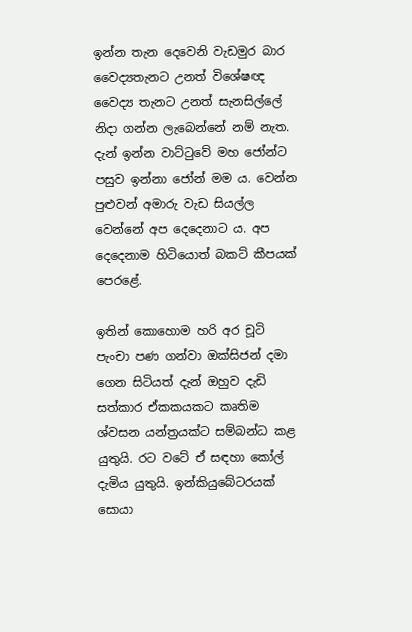ඉන්න තැන දෙවෙනි වැඩමුර බාර වෛද්‍යතැනට උනත් විශේෂඥ වෛද්‍ය තැනට උනත් සැනසිල්ලේ නිදා ගන්න ලැබෙන්නේ නම් නැත.  දැන් ඉන්න වාට්ටුවේ මහ ජෝන්ට පසුව ඉන්නා ජෝන් මම ය. වෙන්න පුළුවන් අමාරු වැඩ සියල්ල වෙන්නේ අප දෙදෙනාට ය. අප දෙදෙනාම හිටියොත් බකට් කීපයක් පෙරළේ.

ඉතින් කොහොම හරි අර චූටි පැංචා පණ ගන්වා ඔක්සිජන් දමා ගෙන සිටියත් දැන් ඔහුව දැඩි සත්කාර ඒකකයකට කෘතිම ශ්වසන යන්ත්‍රයක්ට සම්බන්ධ කළ යුතුයි. රට වටේ ඒ සඳහා කෝල් දැමිය යුතුයි. ඉන්කියුබේටරයක් සොයා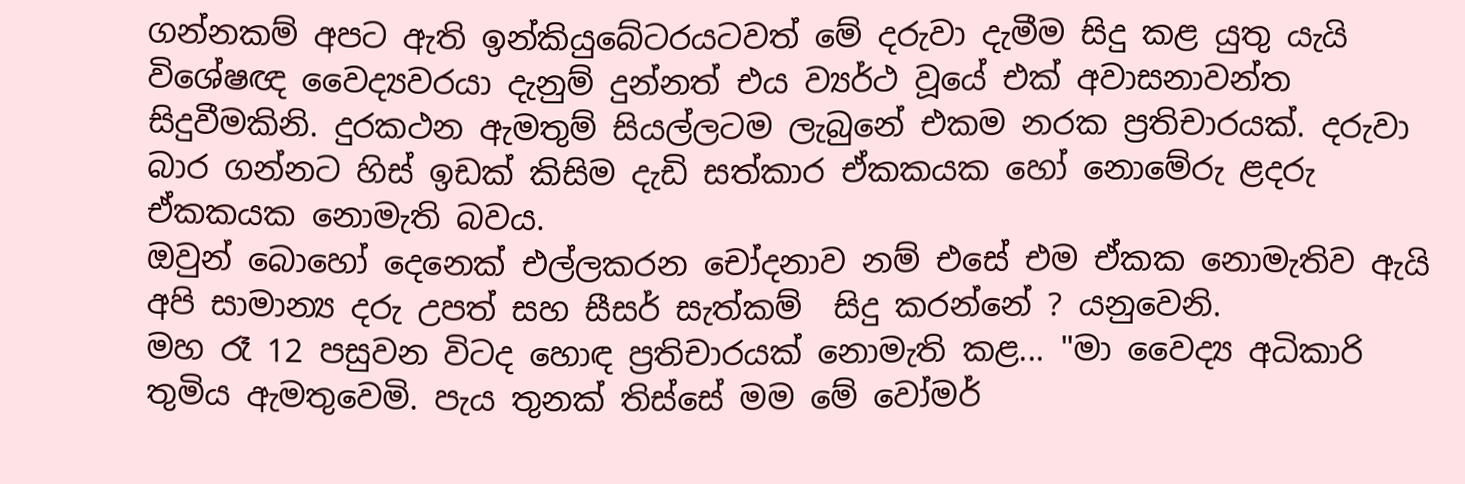ගන්නකම් අපට ඇති ඉන්කියුබේටරයටවත් මේ දරුවා දැමීම සිදු කළ යුතු යැයි විශේෂඥ වෛද්‍යවරයා දැනුම් දුන්නත් එය ව්‍යර්ථ වූයේ එක් අවාසනාවන්ත සිදුවීමකිනි. දුරකථන ඇමතුම් සියල්ලටම ලැබුනේ එකම නරක ප්‍රතිචාරයක්. දරුවා බාර ගන්නට හිස් ඉඩක් කිසිම දැඩි සත්කාර ඒකකයක හෝ නොමේරු ළදරු ඒකකයක නොමැති බවය.
ඔවුන් බොහෝ දෙනෙක් එල්ලකරන චෝදනාව නම් එසේ එම ඒකක නොමැතිව ඇයි අපි සාමාන්‍ය දරු උපත් සහ සීසර් සැත්කම්  සිදු කරන්නේ ? යනුවෙනි.
මහ රෑ 12 පසුවන විටද හොඳ ප්‍රතිචාරයක් නොමැති කළ... "මා වෛද්‍ය අධිකාරි තුමිය ඇමතුවෙමි. පැය තුනක් තිස්සේ මම මේ වෝමර්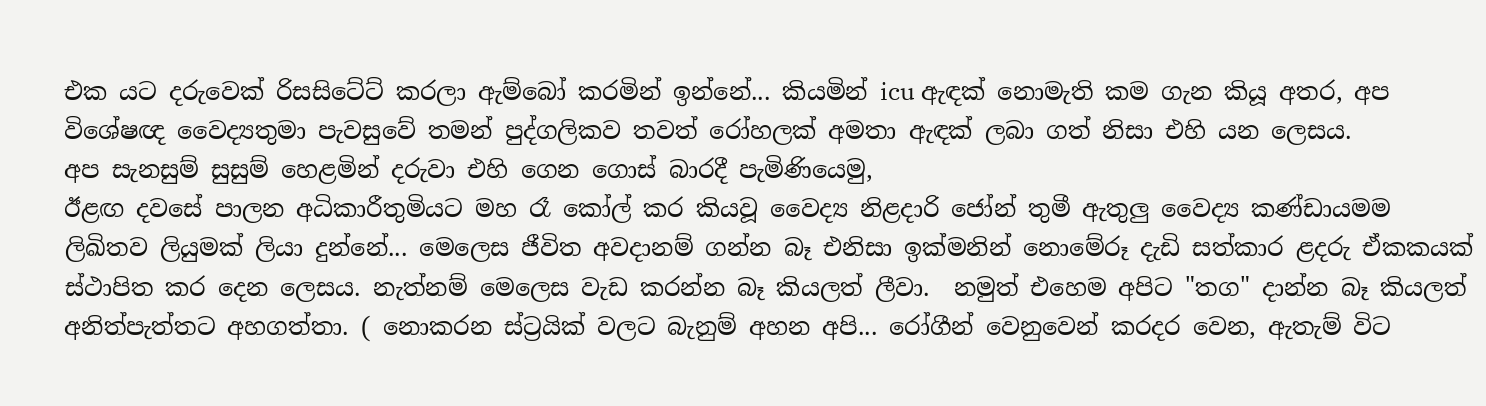එක යට දරුවෙක් රිසසිටේට් කරලා ඇම්බෝ කරමින් ඉන්නේ... කියමින් icu ඇඳක් නොමැති කම ගැන කියූ අතර, අප විශේෂඥ වෛද්‍යතුමා පැවසුවේ තමන් පුද්ගලිකව තවත් රෝහලක් අමතා ඇඳක් ලබා ගත් නිසා එහි යන ලෙසය.
අප සැනසුම් සුසුම් හෙළමින් දරුවා එහි ගෙන ගොස් බාරදී පැමිණියෙමු,
ඊළඟ දවසේ පාලන අධිකාරීතුමියට මහ රෑ කෝල් කර කියවූ වෛද්‍ය නිළදාරි ජෝන් තුමී ඇතුලු වෛද්‍ය කණ්ඩායමම ලිඛිතව ලියුමක් ලියා දුන්නේ... මෙලෙස ජීවිත අවදානම් ගන්න බෑ එනිසා ඉක්මනින් නොමේරූ දැඩි සත්කාර ළදරු ඒකකයක් ස්ථාපිත කර දෙන ලෙසය. නැත්නම් මෙලෙස වැඩ කරන්න බෑ කියලත් ලීවා.  නමුත් එහෙම අපිට "තග" දාන්න බෑ කියලත් අනිත්පැත්තට අහගත්තා. ( නොකරන ස්ට්‍රයික් වලට බැනුම් අහන අපි... රෝගීන් වෙනුවෙන් කරදර වෙන, ඇතැම් විට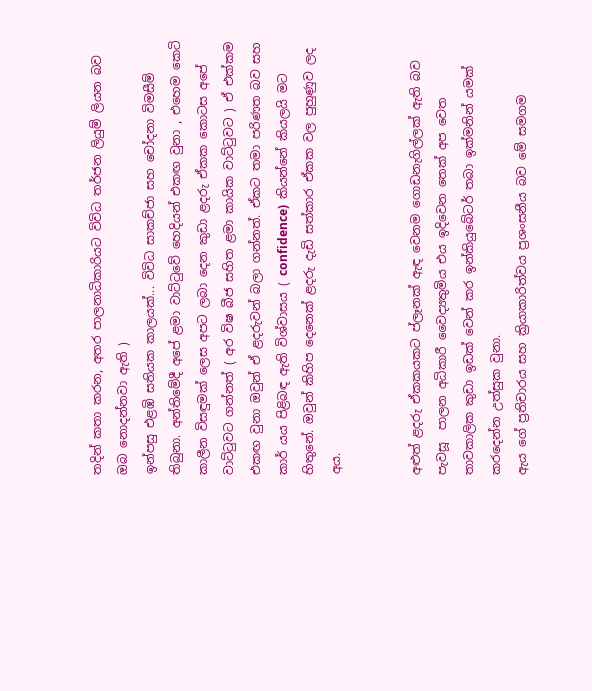තදින් කතා කරන, අතර පාලනාධිකාරියට විවිධ තර්ජන ලියුම් ලියන බව ඔබ නොදන්නවා ඇති )
ඉන්පසු එළඹි සතියක කාලයක්... විවිධ සාකච්ජා සහ චෝදනා විමසීම් තිබුනා. අන්තිමේදී අපේ ළමා වාට්ටුවේ හෙදියන් එකඟ වුනා , එහෙම කෙටි කාලීන විසඳුමක් ලෙස අපට ලබා දෙන කුඩා ළදරු ඒකක කොටස අපේ වාට්ටුවට ගන්නත් ( අර විෂ බීජ සහිත ළමා කායික වාට්ටුවට ) ඒ එක්කම එකඟ වුනා ඔවුන් ඒ ළදරුවන් බලා ගන්නත්. ඒකට තමා පරිණත බව සහ කාර් යය පිළිබඳ ඇති විශ්වාසය ( confidence)  කියන්නේ කියලයි මට හිතුනේ. ඔවුන් කිහිප දෙනෙක් ළදරු දැඩි සත්කාර ඒකක වල පුහුණුව ලද අය.


අළුත් ළදරු ඒකකයකට ප්ලෑනක් ඇඳ වෙනම ගොඩනැගිල්ලක් ඇති බව පැවසූ  පාලන අධිකාරී වෛද්‍යතුමිය එය ඉදිවෙන තෙක් අප වෙත තාවකාලික කුඩා ඉඩක් වෙන් කර ඉන්කියුබේටර් තබා ඉක්මනින් යමක් කරදෙන්න උත්සුක වුනා.
ඇය ගේ ප්‍රතිචාරය සහ ක්‍රියාකාරිත්වය ප්‍රශංසනීය බව මේ සමගම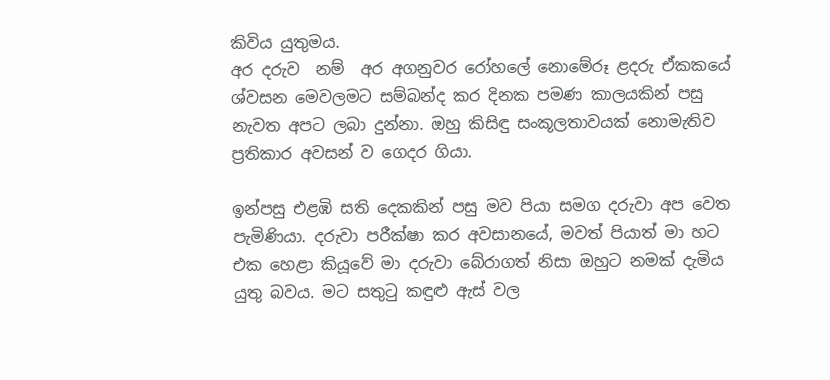කිවිය යුතුමය.
අර දරුව  නම්  අර අගනුවර රෝහලේ නොමේරූ ළදරු ඒකකයේ ශ්වසන මෙවලමට සම්බන්ද කර දිනක පමණ කාලයකින් පසු නැවත අපට ලබා දුන්නා. ඔහු කිසිඳු සංකූලතාවයක් නොමැතිව ප්‍රතිකාර අවසන් ව ගෙදර ගියා.

ඉන්පසු එළඹි සති දෙකකින් පසු මව පියා සමග දරුවා අප වෙත පැමිණියා. දරුවා පරීක්ෂා කර අවසානයේ, මවත් පියාත් මා හට එක හෙළා කියූවේ මා දරුවා බේරාගත් නිසා ඔහුට නමක් දැමිය යුතු බවය. මට සතුටු කඳුළු ඇස් වල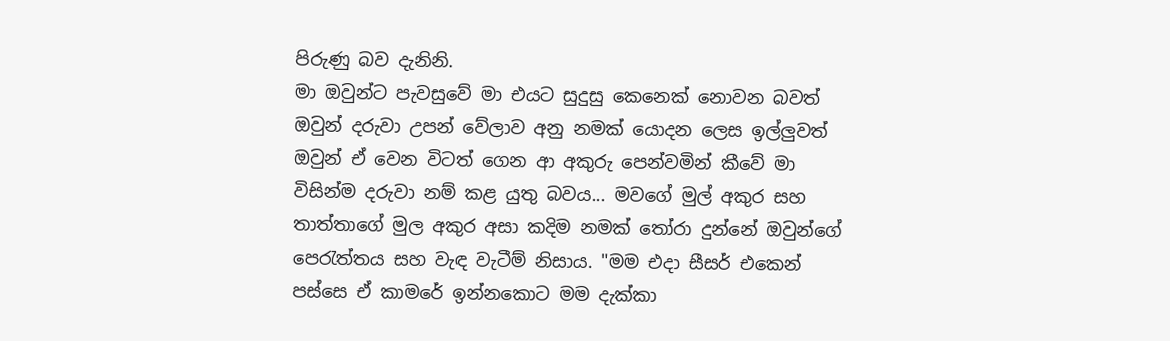පිරුණු බව දැනිනි.
මා ඔවුන්ට පැවසුවේ මා එයට සුදුසු කෙනෙක් නොවන බවත් ඔවුන් දරුවා උපන් වේලාව අනු නමක් යොදන ලෙස ඉල්ලුවත් ඔවුන් ඒ වෙන විටත් ගෙන ආ අකුරු පෙන්වමින් කීවේ මා විසින්ම දරුවා නම් කළ යුතු බවය... මවගේ මුල් අකුර සහ තාත්තාගේ මුල අකුර අසා කදිම නමක් තෝරා දුන්නේ ඔවුන්ගේ පෙරැත්තය සහ වැඳ වැටීම් නිසාය. "මම එදා සීසර් එකෙන් පස්සෙ ඒ කාමරේ ඉන්නකොට මම දැක්කා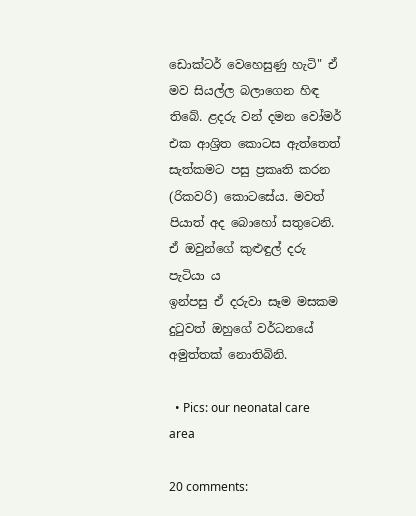ඩොක්ටර් වෙහෙසුණු හැටි" ඒ මව සියල්ල බලාගෙන හිඳ තිබේ. ළදරු වන් දමන වෝමර් එක ආශ්‍රිත කොටස ඇත්තෙත් සැත්කමට පසු ප්‍රකෘති කරන (රිකවරි) කොටසේය. මවත් පියාත් අද බොහෝ සතුටෙනි.  ඒ ඔවුන්ගේ කුළුඳුල් දරු පැටියා ය
ඉන්පසු ඒ දරුවා සෑම මසකම දුටුවත් ඔහුගේ වර්ධනයේ අමුත්තක් නොතිබිනි.

  • Pics: our neonatal care area

20 comments: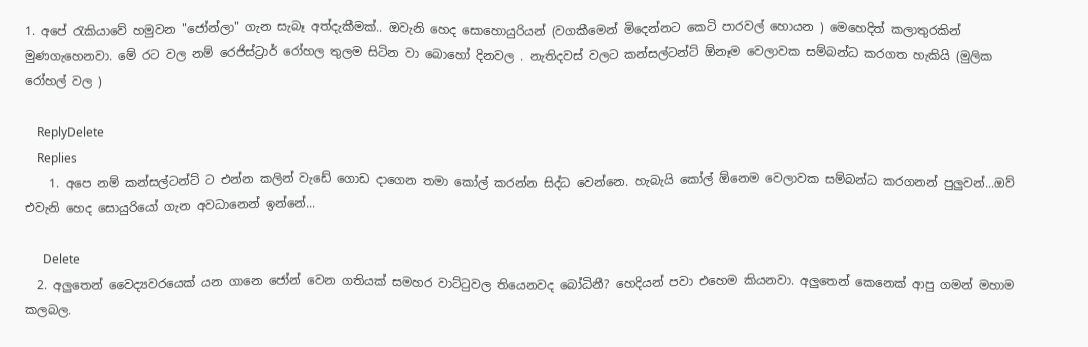1. අපේ රැකියාවේ හමුවන "ජෝන්ලා" ගැන සැබෑ අත්දැකීමක්.. ඔවැනි හෙද සොහොයුරියන් (වගකීමෙන් මිදෙන්නට කෙටි පාරවල් හොයන ) මෙහෙදිත් කලාතුරකින් මුණගැහෙනවා. මේ රට වල නම් රෙජිස්ට්‍රාර් රෝහල තුලම සිටින වා බොහෝ දිනවල . නැතිදවස් වලට කන්සල්ටන්ට් ඕනෑම වෙලාවක සම්බන්ධ කරගත හැකියි (මුලික රෝහල් වල )

    ReplyDelete
    Replies
    1. අපෙ නම් කන්සල්ටන්ට් ට එන්න කලින් වැඩේ ගොඩ දාගෙන තමා කෝල් කරන්න සිද්ධ වෙන්නෙ. හැබැයි කෝල් ඕනෙම වෙලාවක සම්බන්ධ කරගනන් පුලුවන්...ඔව් එවැනි හෙද සොයුරියෝ ගැන අවධානෙන් ඉන්නේ...

      Delete
  2. අලුතෙන් වෛද්‍යවරයෙක් යන ගානෙ ජෝන් වෙන ගතියක් සමහර වාට්‍ටුවල තියෙනවද බෝධිනී? හෙදියන් පවා එහෙම කියනවා. අලුතෙන් කෙනෙක් ආපු ගමන් මහාම කලබල.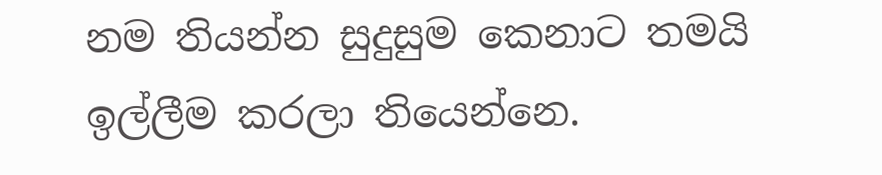නම තියන්න සුදුසුම කෙනාට තමයි ඉල්ලීම කරලා තියෙන්නෙ.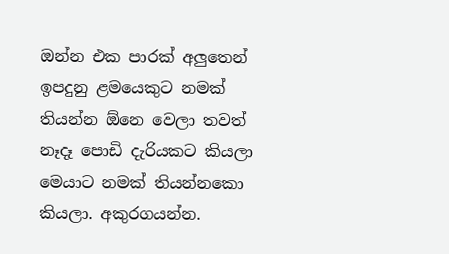ඔන්න එක පාරක් අලුතෙන් ඉපදුනු ළමයෙකුට නමක් තියන්න ඕනෙ වෙලා තවත් නෑදෑ පොඩි දැරියකට කියලා මෙයාට නමක් තියන්නකො කියලා. අකුරගයන්න.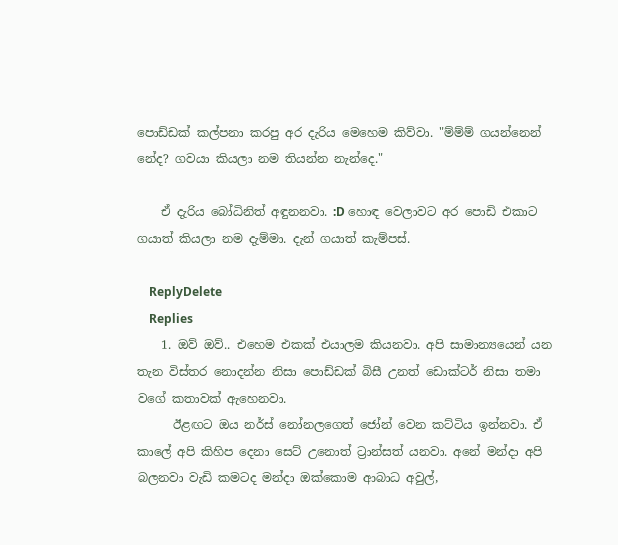පොඩ්ඩක් කල්පනා කරපු අර දැරිය මෙහෙම කිව්වා. "ම්ම්ම් ගයන්නෙන් නේද? ගවයා කියලා නම තියන්න නැන්දෙ."

    ඒ දැරිය බෝධිනිත් අඳුනනවා. :D හොඳ වෙලාවට අර පොඩි එකාට ගයාත් කියලා නම දැම්මා. දැන් ගයාත් කැම්පස්.

    ReplyDelete
    Replies
    1. ඔව් ඔව්.. එහෙම එකක් එයාලම කියනවා. අපි සාමාන්‍යයෙන් යන තැන විස්තර නොදන්න නිසා පොඩ්ඩක් බිසී උනත් ඩොක්ටර් නිසා තමා වගේ කතාවක් ඇහෙනවා.
      ඊළඟට ඔය නර්ස් නෝනලගෙත් ජෝන් වෙන කට්ටිය ඉන්නවා. ඒ කාලේ අපි කිහිප දෙනා සෙට් උනොත් ට්‍රාන්සත් යනවා. අනේ මන්දා අපි බලනවා වැඩි කමටද මන්දා ඔක්කොම ආබාධ අවුල්,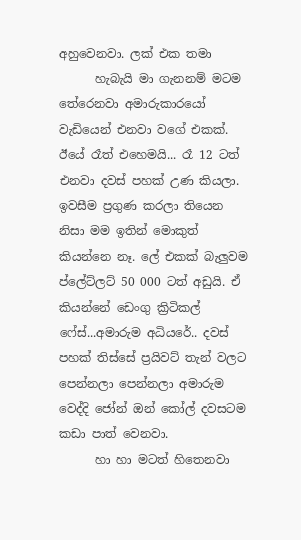අහුවෙනවා. ලක් එක තමා
      හැබැයි මා ගැනනම් මටම තේරෙනවා අමාරුකාරයෝ වැඩියෙන් එනවා වගේ එකක්. ඊයේ රෑත් එහෙමයි... රෑ 12 ටත් එනවා දවස් පහක් උණ කියලා. ඉවසීම ප්‍රගුණ කරලා තියෙන නිසා මම ඉතින් මොකුත් කියන්නෙ නෑ. ලේ එකක් බැලුවම ප්ලේට්ලට් 50 000 ටත් අඩුයි. ඒ කියන්නේ ඩෙංගු ක්‍රිටිකල් ෆේස්...අමාරුම අධියරේ.. දවස් පහක් තිස්සේ ප්‍රයිවට් තැන් වලට පෙන්නලා පෙන්නලා අමාරුම වෙද්දි ජෝන් ඔන් කෝල් දවසටම කඩා පාත් වෙනවා.
      හා හා මටත් හිතෙනවා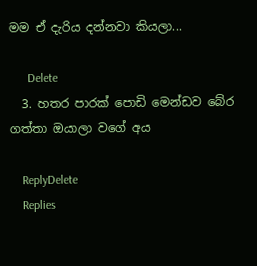මම ඒ දැරිය දන්නවා කියලා...

      Delete
  3. හතර පාරක් පොඩි මෙන්ඩව බේර ගත්තා ඔයාලා වගේ අය

    ReplyDelete
    Replies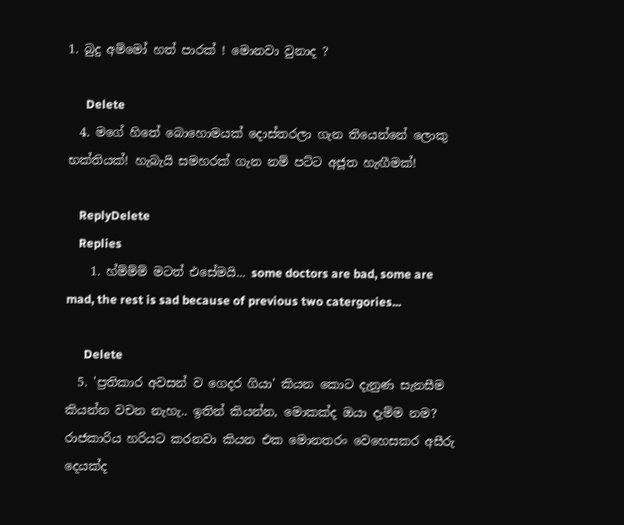1. බුදු අම්මෝ හත් පාරක් ! මොනවා වුනාද ?

      Delete
  4. මගේ හිතේ බොහොමයක් දොස්තරලා ගැන තියෙන්නේ ලොකු භක්තියක්! හැබැයි සමහරක් ගැන නම් පට්ට අජූත හැඟීමක්!

    ReplyDelete
    Replies
    1. හ්ම්ම්ම් මටත් එසේමයි... some doctors are bad, some are mad, the rest is sad because of previous two catergories...

      Delete
  5. 'ප්‍රතිකාර අවසන් ව ගෙදර ගියා' කියන කොට දැනුණ සැනසීම කියන්න වචන නැහැ.. ඉතින් කියන්න, මොකක්ද ඔයා දැම්ම නම? රාජකාරිය හරියට කරනවා කියන එක මොනතරං වෙහෙසකර අසීරු දෙයක්ද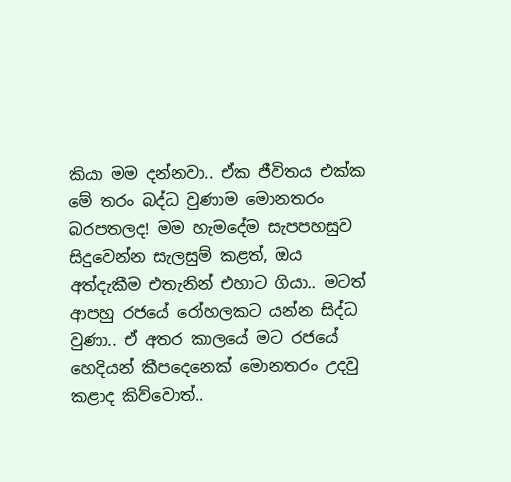කියා මම දන්නවා.. ඒක ජීවිතය එක්ක මේ තරං බද්ධ වුණාම මොනතරං බරපතලද! මම හැමදේම සැපපහසුව සිදුවෙන්න සැලසුම් කළත්, ඔය අත්දැකීම එතැනින් එහාට ගියා.. මටත් ආපහු රජයේ රෝහලකට යන්න සිද්ධ වුණා.. ඒ අතර කාලයේ මට රජයේ හෙදියන් කීපදෙනෙක් මොනතරං උදවු කළාද කිව්වොත්..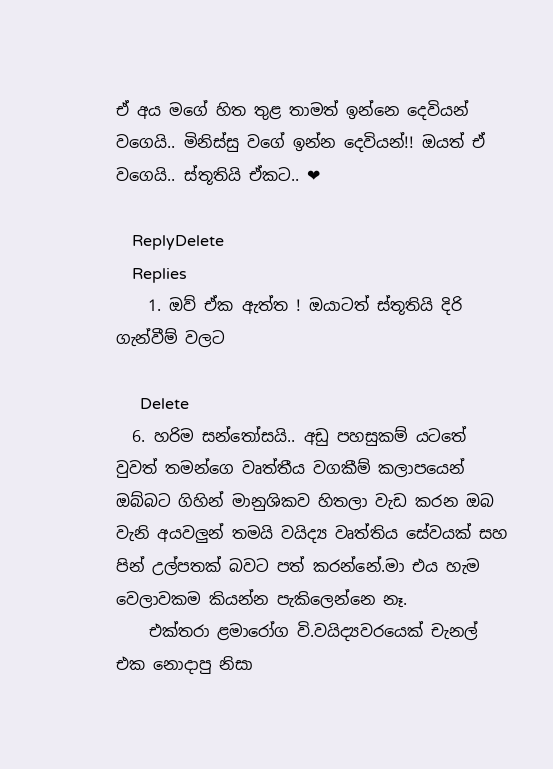ඒ අය මගේ හිත තුළ තාමත් ඉන්නෙ දෙවියන් වගෙයි.. මිනිස්සු වගේ ඉන්න දෙවියන්!! ඔයත් ඒ වගෙයි.. ස්තූතියි ඒකට.. ❤

    ReplyDelete
    Replies
    1. ඔව් ඒක ඇත්ත ! ඔයාටත් ස්තූතියි දිරි ගැන්වීම් වලට

      Delete
  6. හරිම සන්තෝසයි.. අඩු පහසුකම් යටතේ වුවත් තමන්ගෙ වෘත්තීය වගකීම් කලාපයෙන් ඔබ්බට ගිහින් මානුශිකව හිතලා වැඩ කරන ඔබ වැනි අයවලුන් තමයි වයිද්‍ය වෘත්තිය සේවයක් සහ පින් උල්පතක් බවට පත් කරන්නේ.මා එය හැම වෙලාවකම කියන්න පැකිලෙන්නෙ නෑ.
    එක්තරා ළමාරෝග වි.වයිද්‍යවරයෙක් චැනල් එක නොදාපු නිසා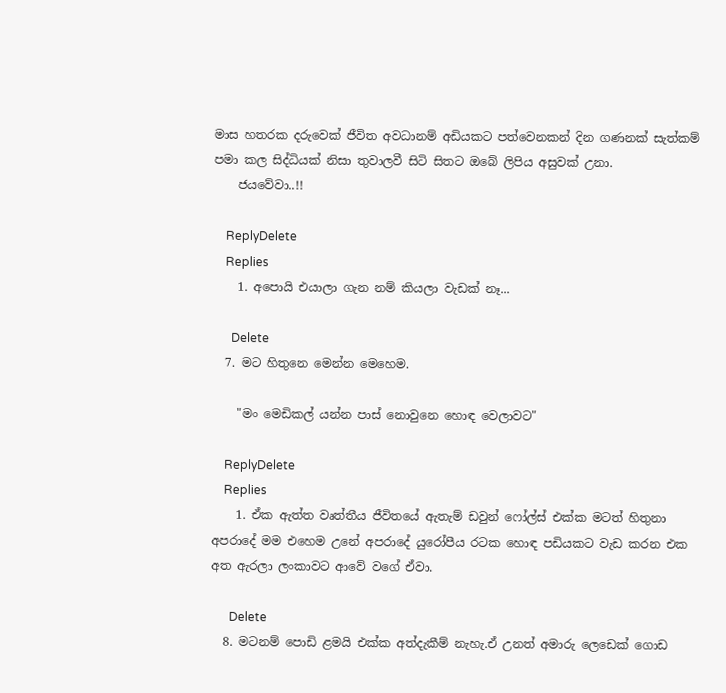මාස හතරක දරුවෙක් ජීවිත අවධානම් අඩියකට පත්වෙනකන් දින ගණනක් සැත්කම් පමා කල සිද්ධියක් නිසා තුවාලවී සිටි සිතට ඔබේ ලිපිය අසුවක් උනා.
    ජයවේවා..!!

    ReplyDelete
    Replies
    1. අපොයි එයාලා ගැන නම් කියලා වැඩක් නෑ...

      Delete
  7. මට හිතුනෙ මෙන්න මෙහෙම.

    "මං මෙඩිකල් යන්න පාස් නොවුනෙ හොඳ වෙලාවට"

    ReplyDelete
    Replies
    1. ඒක ඇත්ත වෘත්තීය ජීවිතයේ ඇතැම් ඩවුන් ෆෝල්ස් එක්ක මටත් හිතුනා අපරාදේ මම එහෙම උනේ අපරාදේ යුරෝපීය රටක හොඳ පඩියකට වැඩ කරන එක අත ඇරලා ලංකාවට ආවේ වගේ ඒවා.

      Delete
  8. මටනම් පොඩි ළමයි එක්ක අත්දැකීම් නැහැ.ඒ උනත් අමාරු ලෙඩෙක් ගොඩ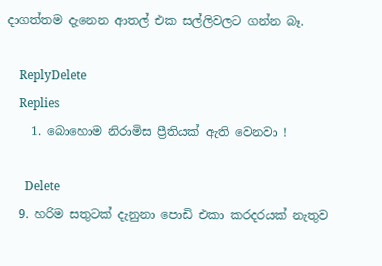දාගත්තම දැනෙන ආතල් එක සල්ලිවලට ගන්න බෑ.

    ReplyDelete
    Replies
    1. බොහොම නිරාමිස ප්‍රීතියක් ඇති වෙනවා !

      Delete
  9. හරිම සතුටක් දැනුනා පොඩි එකා කරදරයක් නැතුව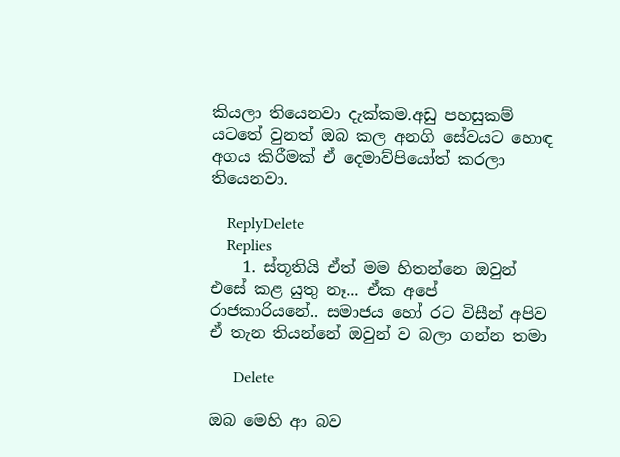කියලා තියෙනවා දැක්කම.අඩු පහසුකම් යටතේ වුනත් ඔබ කල අනගි සේවයට හොඳ අගය කිරීමක් ඒ දෙමාව්පියෝත් කරලා තියෙනවා.

    ReplyDelete
    Replies
    1. ස්තූතියි ඒත් මම හිතන්නෙ ඔවුන් එසේ කළ යුතු නෑ... ඒක අපේ රාජකාරියනේ.. සමාජය හෝ රට විසීන් අපිව ඒ තැන තියන්නේ ඔවුන් ව බලා ගන්න තමා

      Delete

ඔබ මෙහි ආ බව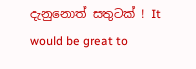දැනුනොත් සතුටක් ! It would be great to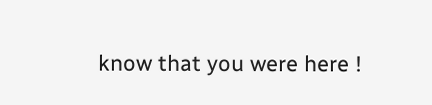know that you were here !